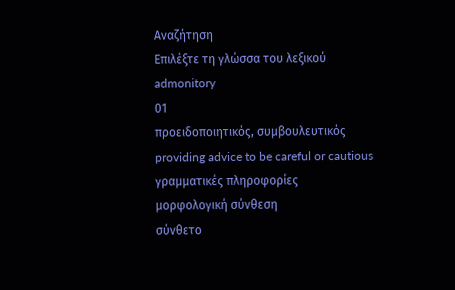Αναζήτηση
Επιλέξτε τη γλώσσα του λεξικού
admonitory
01
προειδοποιητικός, συμβουλευτικός
providing advice to be careful or cautious
γραμματικές πληροφορίες
μορφολογική σύνθεση
σύνθετο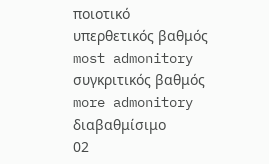ποιοτικό
υπερθετικός βαθμός
most admonitory
συγκριτικός βαθμός
more admonitory
διαβαθμίσιμο
02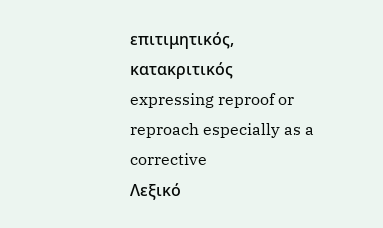επιτιμητικός, κατακριτικός
expressing reproof or reproach especially as a corrective
Λεξικό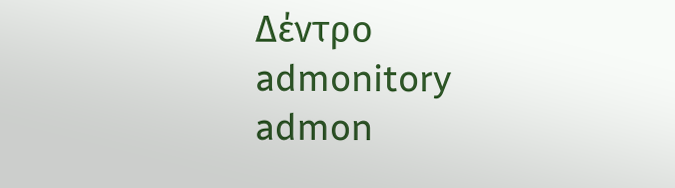Δέντρο
admonitory
admon